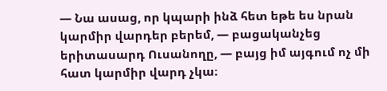— Նա ասաց, որ կպարի ինձ հետ եթե ես նրան կարմիր վարդեր բերեմ, — բացականչեց երիտասարդ Ուսանողը, — բայց իմ այգում ոչ մի հատ կարմիր վարդ չկա։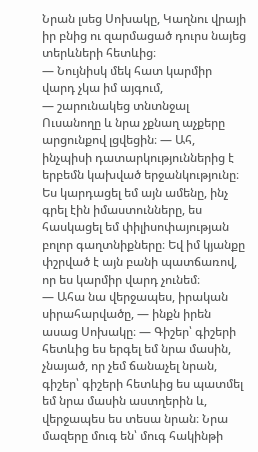Նրան լսեց Սոխակը, Կաղնու վրայի իր բնից ու զարմացած դուրս նայեց տերևների հետևից։
— Նույնիսկ մեկ հատ կարմիր վարդ չկա իմ այգում,
— շարունակեց տնտնջալ Ուսանողը և նրա չքնաղ աչքերը արցունքով լցվեցին։ — Ահ, ինչպիսի դատարկություններից է երբեմն կախված երջանկությունը։ Ես կարդացել եմ այն ամենը, ինչ գրել էին իմաստունները, ես հասկացել եմ փիլիսոփայության բոլոր գաղտնիքները։ Եվ իմ կյանքը փշրված է այն բանի պատճառով, որ ես կարմիր վարդ չունեմ։
— Ահա նա վերջապես, իրական սիրահարվածը, — ինքն իրեն ասաց Սոխակը։ — Գիշեր՝ գիշերի հետևից ես երգել եմ նրա մասին, չնայած, որ չեմ ճանաչել նրան, գիշեր՝ գիշերի հետևից ես պատմել եմ նրա մասին աստղերին և, վերջապես ես տեսա նրան։ Նրա մազերը մուգ են՝ մուգ հակինթի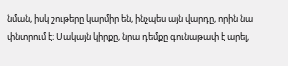նման, իսկ շութերը կարմիր են, ինչպես այն վարդը, որին նա փնտրում է։ Սակայն կիրքը, նրա դեմքը գունաթափ է արել,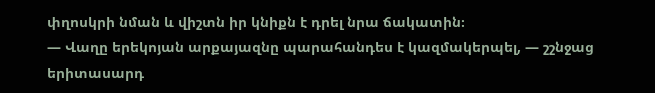փղոսկրի նման և վիշտն իր կնիքն է դրել նրա ճակատին։
— Վաղը երեկոյան արքայազնը պարահանդես է կազմակերպել, — շշնջաց երիտասարդ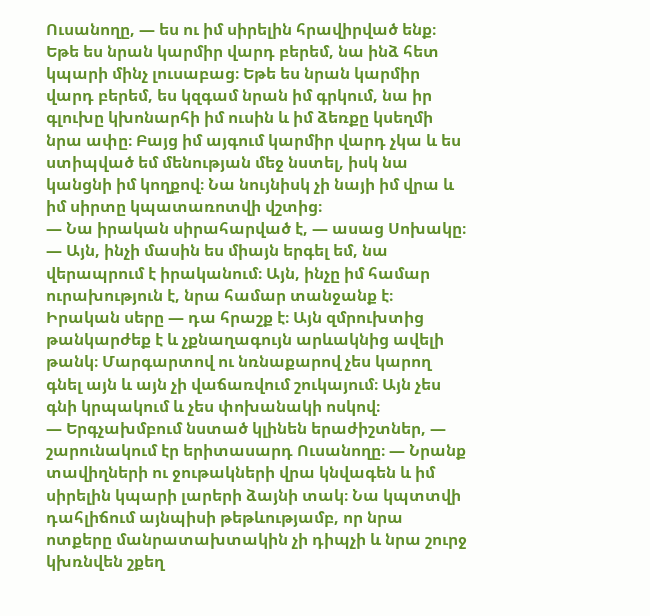Ուսանողը, — ես ու իմ սիրելին հրավիրված ենք։ Եթե ես նրան կարմիր վարդ բերեմ, նա ինձ հետ կպարի մինչ լուսաբաց։ Եթե ես նրան կարմիր վարդ բերեմ, ես կզգամ նրան իմ գրկում, նա իր գլուխը կխոնարհի իմ ուսին և իմ ձեռքը կսեղմի նրա ափը։ Բայց իմ այգում կարմիր վարդ չկա և ես ստիպված եմ մենության մեջ նստել, իսկ նա կանցնի իմ կողքով։ Նա նույնիսկ չի նայի իմ վրա և իմ սիրտը կպատառոտվի վշտից։
— Նա իրական սիրահարված է, — ասաց Սոխակը։ — Այն, ինչի մասին ես միայն երգել եմ, նա վերապրում է իրականում։ Այն, ինչը իմ համար ուրախություն է, նրա համար տանջանք է։ Իրական սերը — դա հրաշք է։ Այն զմրուխտից թանկարժեք է և չքնաղագույն արևակնից ավելի թանկ։ Մարգարտով ու նռնաքարով չես կարող գնել այն և այն չի վաճառվում շուկայում։ Այն չես գնի կրպակում և չես փոխանակի ոսկով։
— Երգչախմբում նստած կլինեն երաժիշտներ, — շարունակում էր երիտասարդ Ուսանողը։ — Նրանք տավիղների ու ջութակների վրա կնվագեն և իմ սիրելին կպարի լարերի ձայնի տակ։ Նա կպտտվի դահլիճում այնպիսի թեթևությամբ, որ նրա ոտքերը մանրատախտակին չի դիպչի և նրա շուրջ կխռնվեն շքեղ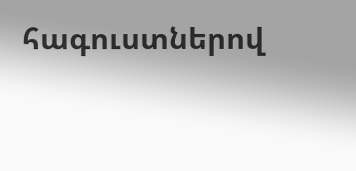հագուստներով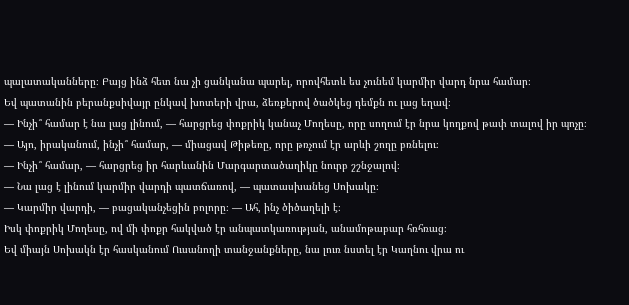պալատականները։ Բայց ինձ հետ նա չի ցանկանա պարել, որովհետև ես չունեմ կարմիր վարդ նրա համար։
Եվ պատանին բերանքսիվայր ընկավ խոտերի վրա, ձեռքերով ծածկեց դեմքն ու լաց եղավ։
— Ինչի՞ համար է նա լաց լինում, — հարցրեց փոքրիկ կանաչ Մողեսը, որը սողում էր նրա կողքով թափ տալով իր պոչը։
— Այո, իրականում, ինչի՞ համար, — միացավ Թիթեռը, որը թռչում էր արևի շողը բռնելու։
— Ինչի՞ համար, — հարցրեց իր հարևանին Մարգարտածաղիկը նուրբ շշնջալով։
— Նա լաց է լինում կարմիր վարդի պատճառով, — պատասխանեց Սոխակը։
— Կարմիր վարդի, — բացականչեցին բոլորը։ — Ահ, ինչ ծիծաղելի է։
Իսկ փոքրիկ Մողեսը, ով մի փոքր հակված էր անպատկառության, անամոթաբար հռհռաց։
Եվ միայն Սոխակն էր հասկանում Ուսանողի տանջանքները, նա լուռ նստել էր Կաղնու վրա ու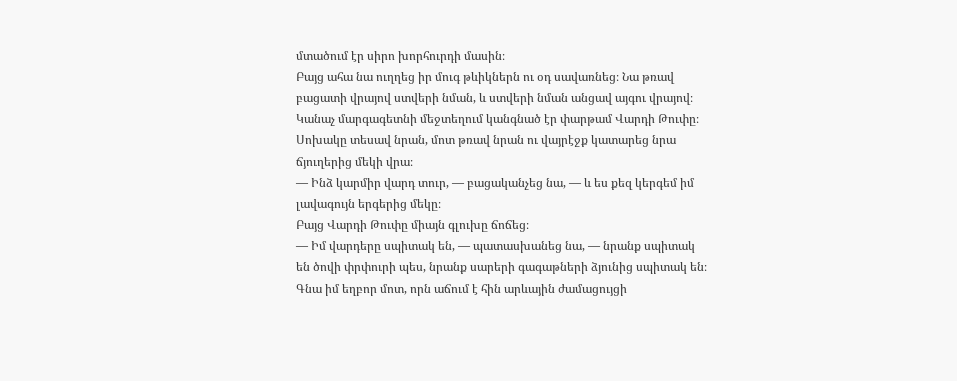մտածում էր սիրո խորհուրդի մասին։
Բայց ահա նա ուղղեց իր մուգ թևիկներն ու օդ սավառնեց։ Նա թռավ բացատի վրայով ստվերի նման, և ստվերի նման անցավ այգու վրայով։
Կանաչ մարգագետնի մեջտեղում կանգնած էր փարթամ Վարդի Թուփը։ Սոխակը տեսավ նրան, մոտ թռավ նրան ու վայրէջք կատարեց նրա ճյուղերից մեկի վրա։
— Ինձ կարմիր վարդ տուր, — բացականչեց նա, — և ես քեզ կերգեմ իմ լավագույն երգերից մեկը։
Բայց Վարդի Թուփը միայն գլուխը ճոճեց։
— Իմ վարդերը սպիտակ են, — պատասխանեց նա, — նրանք սպիտակ են ծովի փրփուրի պես, նրանք սարերի գագաթների ձյունից սպիտակ են։ Գնա իմ եղբոր մոտ, որն աճում է հին արևային ժամացույցի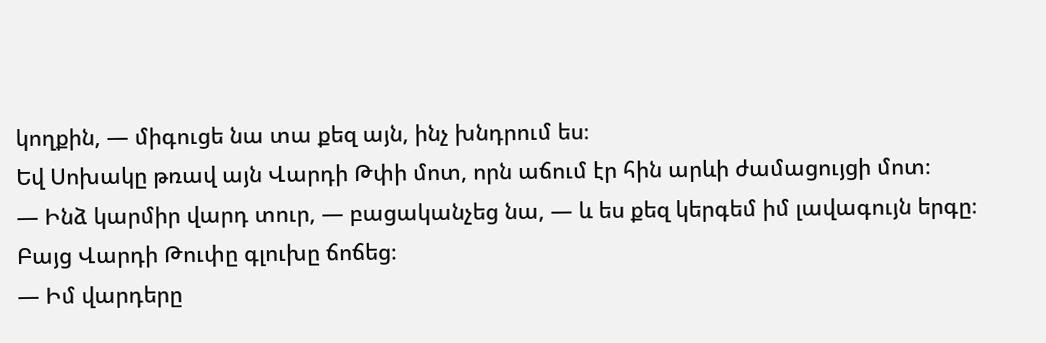կողքին, — միգուցե նա տա քեզ այն, ինչ խնդրում ես։
Եվ Սոխակը թռավ այն Վարդի Թփի մոտ, որն աճում էր հին արևի ժամացույցի մոտ։
— Ինձ կարմիր վարդ տուր, — բացականչեց նա, — և ես քեզ կերգեմ իմ լավագույն երգը։
Բայց Վարդի Թուփը գլուխը ճոճեց։
— Իմ վարդերը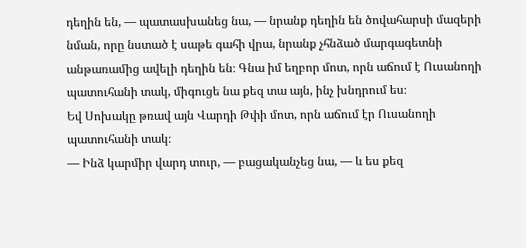դեղին են, — պատասխանեց նա, — նրանք դեղին են ծովահարսի մազերի նման, որը նստած է սաթե գահի վրա, նրանք չհնձած մարգագետնի անթառամից ավելի դեղին են։ Գնա իմ եղբոր մոտ, որն աճում է Ուսանողի պատուհանի տակ, միգուցե նա քեզ տա այն, ինչ խնդրում ես։
Եվ Սոխակը թռավ այն Վարդի Թփի մոտ, որն աճում էր Ուսանողի պատուհանի տակ։
— Ինձ կարմիր վարդ տուր, — բացականչեց նա, — և ես քեզ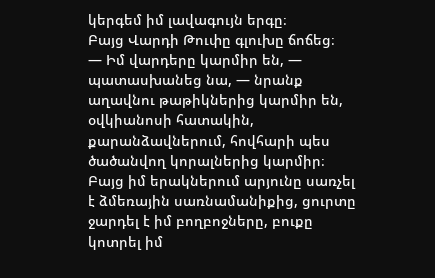կերգեմ իմ լավագույն երգը։
Բայց Վարդի Թուփը գլուխը ճոճեց։
— Իմ վարդերը կարմիր են, — պատասխանեց նա, — նրանք աղավնու թաթիկներից կարմիր են, օվկիանոսի հատակին, քարանձավներում, հովհարի պես ծածանվող կորալներից կարմիր։ Բայց իմ երակներում արյունը սառչել է ձմեռային սառնամանիքից, ցուրտը ջարդել է իմ բողբոջները, բուքը կոտրել իմ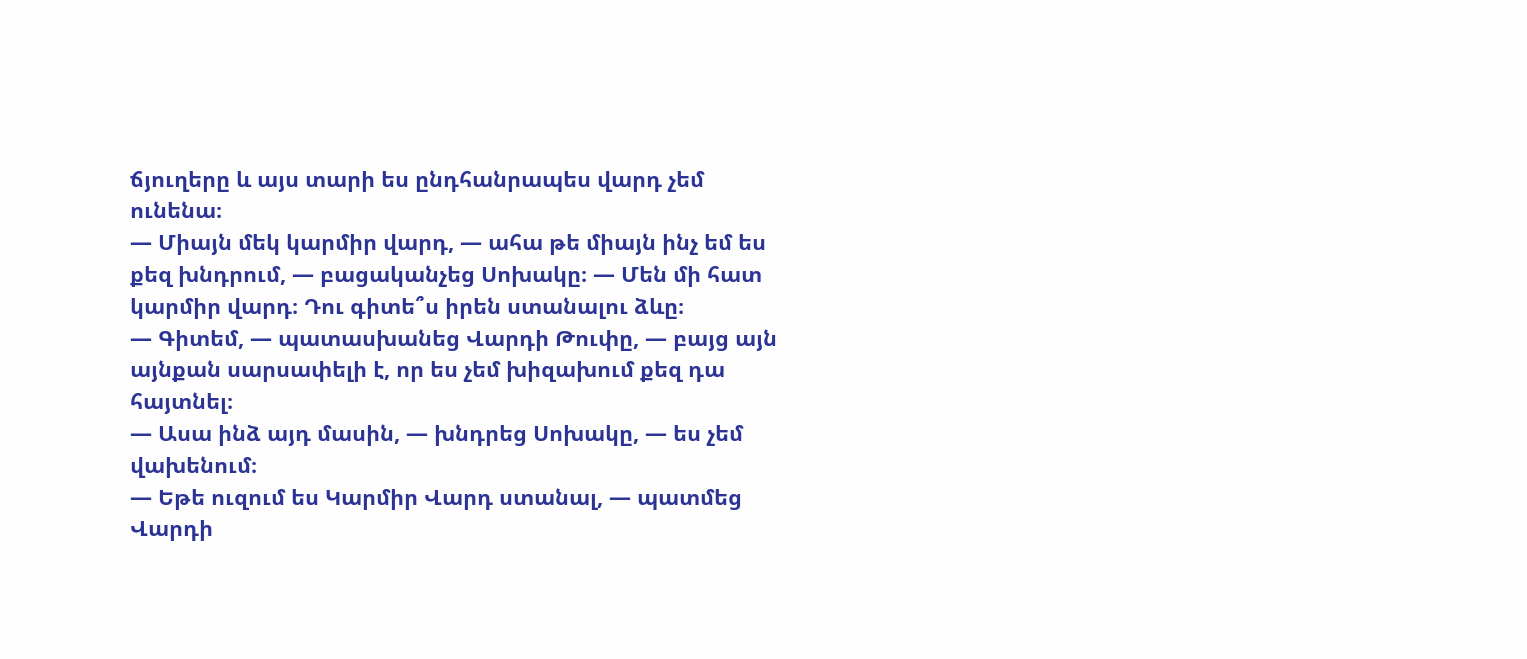ճյուղերը և այս տարի ես ընդհանրապես վարդ չեմ ունենա։
— Միայն մեկ կարմիր վարդ, — ահա թե միայն ինչ եմ ես քեզ խնդրում, — բացականչեց Սոխակը։ — Մեն մի հատ կարմիր վարդ։ Դու գիտե՞ս իրեն ստանալու ձևը։
— Գիտեմ, — պատասխանեց Վարդի Թուփը, — բայց այն այնքան սարսափելի է, որ ես չեմ խիզախում քեզ դա հայտնել։
— Ասա ինձ այդ մասին, — խնդրեց Սոխակը, — ես չեմ վախենում։
— Եթե ուզում ես Կարմիր Վարդ ստանալ, — պատմեց Վարդի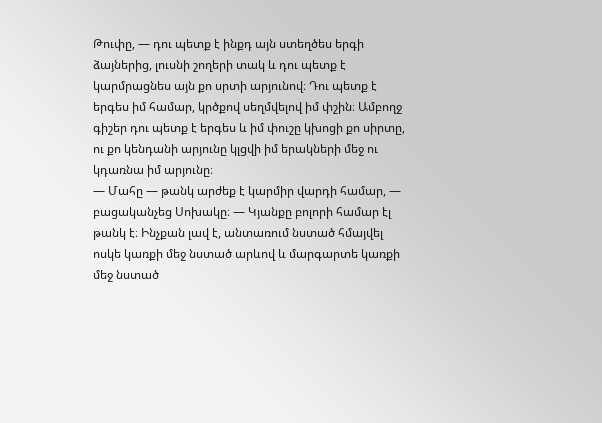Թուփը, — դու պետք է ինքդ այն ստեղծես երգի ձայներից, լուսնի շողերի տակ և դու պետք է կարմրացնես այն քո սրտի արյունով։ Դու պետք է երգես իմ համար, կրծքով սեղմվելով իմ փշին։ Ամբողջ գիշեր դու պետք է երգես և իմ փուշը կխոցի քո սիրտը, ու քո կենդանի արյունը կլցվի իմ երակների մեջ ու կդառնա իմ արյունը։
— Մահը — թանկ արժեք է կարմիր վարդի համար, — բացականչեց Սոխակը։ — Կյանքը բոլորի համար էլ թանկ է։ Ինչքան լավ է, անտառում նստած հմայվել ոսկե կառքի մեջ նստած արևով և մարգարտե կառքի մեջ նստած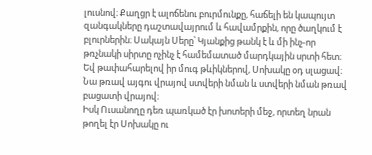լուսնով։ Քաղցր է ալոճենու բուրմունքը, հաճելի են կապույտ զանգակները դաշտավայրում և հավամրքին, որը ծաղկում է բլուրներին։ Սակայն Սերը՝ Կյանքից թանկ է և մի ինչ-որ թռչնակի սիրտը ոչինչ է համեմատած մարդկային սրտի հետ։
Եվ թափահարելով իր մուգ թևիկներով, Սոխակը օդ սլացավ։ Նա թռավ այգու վրայով ստվերի նման և ստվերի նման թռավ բացատի վրայով։
Իսկ Ուսանողը դեռ պառկած էր խոտերի մեջ, որտեղ նրան թողել էր Սոխակը ու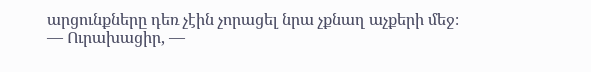արցունքները դեռ չէին չորացել նրա չքնաղ աչքերի մեջ։
— Ուրախացիր, —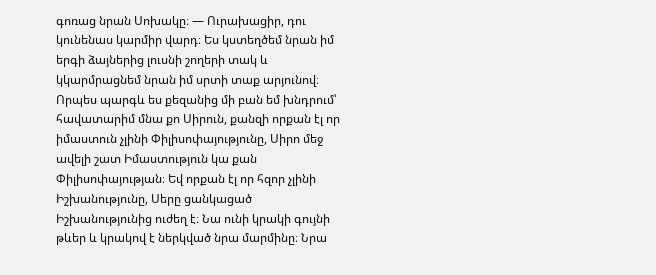գոռաց նրան Սոխակը։ — Ուրախացիր, դու կունենաս կարմիր վարդ։ Ես կստեղծեմ նրան իմ երգի ձայներից լուսնի շողերի տակ և կկարմրացնեմ նրան իմ սրտի տաք արյունով։ Որպես պարգև ես քեզանից մի բան եմ խնդրում՝ հավատարիմ մնա քո Սիրուն, քանզի որքան էլ որ իմաստուն չլինի Փիլիսոփայությունը, Սիրո մեջ ավելի շատ Իմաստություն կա քան Փիլիսոփայության։ Եվ որքան էլ որ հզոր չլինի Իշխանությունը, Սերը ցանկացած Իշխանությունից ուժեղ է։ Նա ունի կրակի գույնի թևեր և կրակով է ներկված նրա մարմինը։ Նրա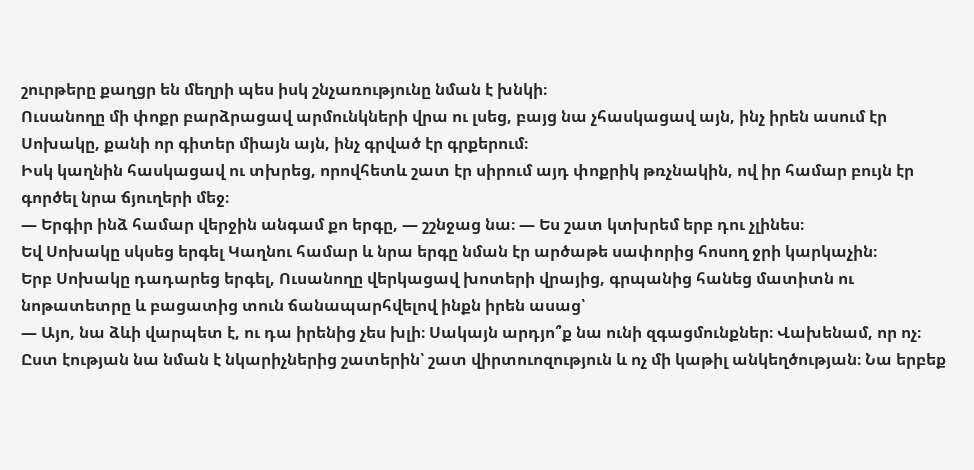շուրթերը քաղցր են մեղրի պես իսկ շնչառությունը նման է խնկի։
Ուսանողը մի փոքր բարձրացավ արմունկների վրա ու լսեց, բայց նա չհասկացավ այն, ինչ իրեն ասում էր Սոխակը, քանի որ գիտեր միայն այն, ինչ գրված էր գրքերում։
Իսկ կաղնին հասկացավ ու տխրեց, որովհետև շատ էր սիրում այդ փոքրիկ թռչնակին, ով իր համար բույն էր գործել նրա ճյուղերի մեջ։
— Երգիր ինձ համար վերջին անգամ քո երգը, — շշնջաց նա։ — Ես շատ կտխրեմ երբ դու չլինես։
Եվ Սոխակը սկսեց երգել Կաղնու համար և նրա երգը նման էր արծաթե սափորից հոսող ջրի կարկաչին։
Երբ Սոխակը դադարեց երգել, Ուսանողը վերկացավ խոտերի վրայից, գրպանից հանեց մատիտն ու նոթատետրը և բացատից տուն ճանապարհվելով ինքն իրեն ասաց՝
— Այո, նա ձևի վարպետ է, ու դա իրենից չես խլի։ Սակայն արդյո՞ք նա ունի զգացմունքներ։ Վախենամ, որ ոչ։ Ըստ էության նա նման է նկարիչներից շատերին՝ շատ վիրտուոզություն և ոչ մի կաթիլ անկեղծության։ Նա երբեք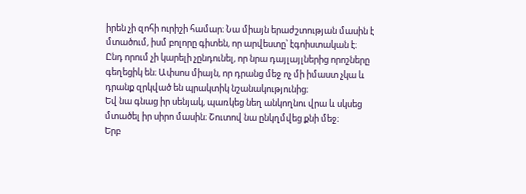իրեն չի զոհի ուրիշի համար։ Նա միայն երաժշտության մասին է մտածում, իսմ բոլորը գիտեն, որ արվեստը՝ էգոիստական է։ Ընդ որում չի կարելի չընդունել, որ նրա դայլայլներից որոշները գեղեցիկ են։ Ափսոս միայն, որ դրանց մեջ ոչ մի իմաստ չկա և դրանք զրկված են պրակտիկ նշանակությունից։
Եվ նա գնաց իր սենյակ, պառկեց նեղ անկողնու վրա և սկսեց մտածել իր սիրո մասին։ Շուտով նա ընկղմվեց քնի մեջ։
Երբ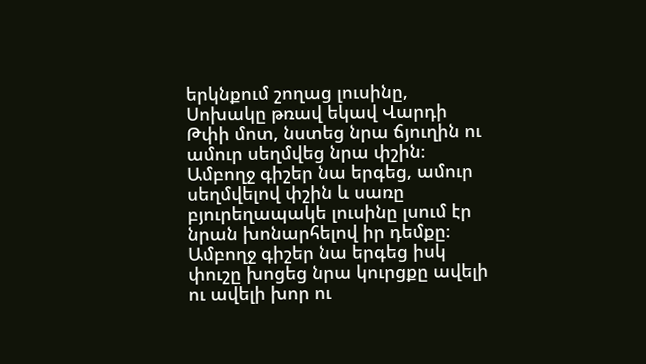երկնքում շողաց լուսինը, Սոխակը թռավ եկավ Վարդի Թփի մոտ, նստեց նրա ճյուղին ու ամուր սեղմվեց նրա փշին։ Ամբողջ գիշեր նա երգեց, ամուր սեղմվելով փշին և սառը բյուրեղապակե լուսինը լսում էր նրան խոնարհելով իր դեմքը։ Ամբողջ գիշեր նա երգեց իսկ փուշը խոցեց նրա կուրցքը ավելի ու ավելի խոր ու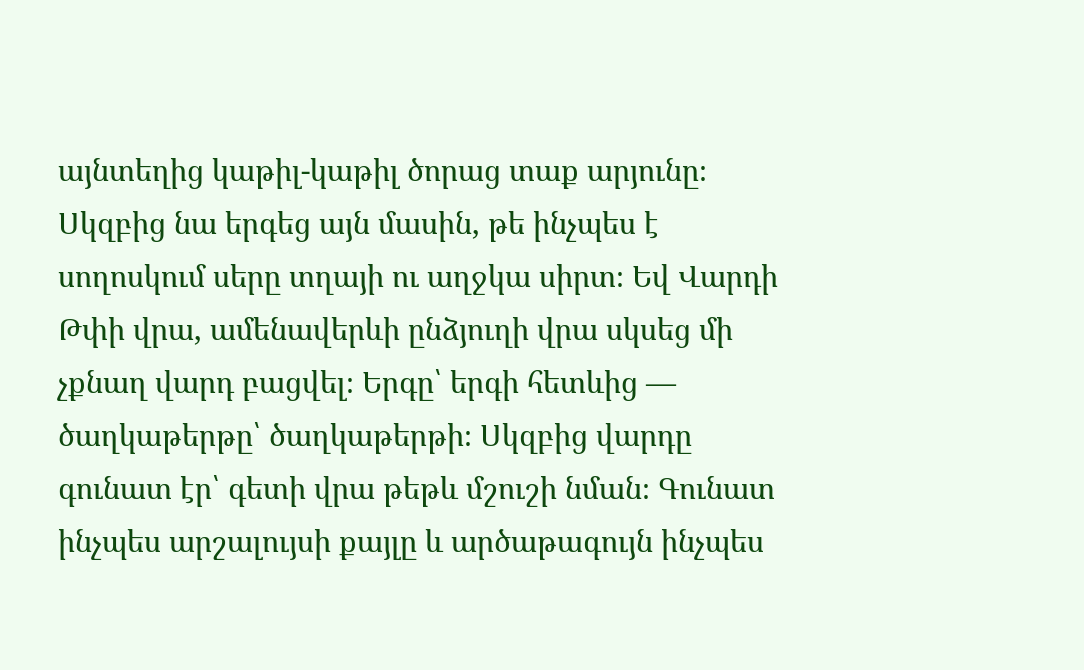այնտեղից կաթիլ-կաթիլ ծորաց տաք արյունը։
Սկզբից նա երգեց այն մասին, թե ինչպես է սողոսկում սերը տղայի ու աղջկա սիրտ։ Եվ Վարդի Թփի վրա, ամենավերևի ընձյուղի վրա սկսեց մի չքնաղ վարդ բացվել։ Երգը՝ երգի հետևից — ծաղկաթերթը՝ ծաղկաթերթի։ Սկզբից վարդը գունատ էր՝ գետի վրա թեթև մշուշի նման։ Գունատ ինչպես արշալույսի քայլը և արծաթագույն ինչպես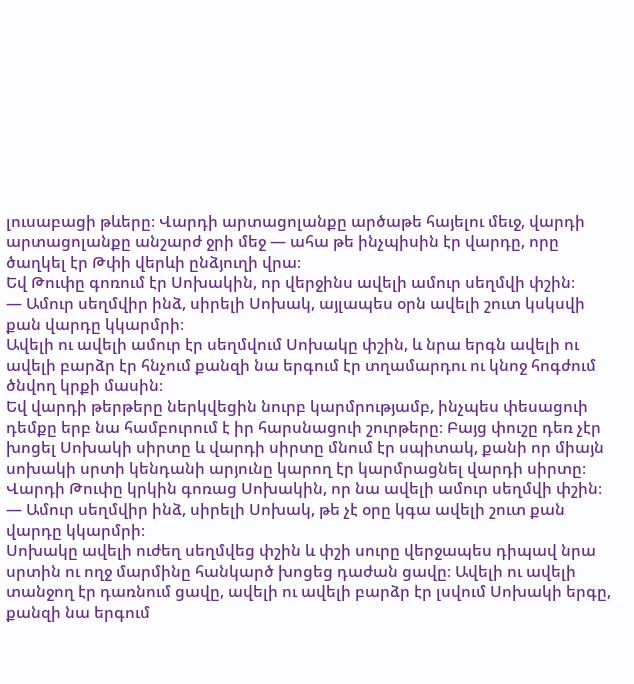լուսաբացի թևերը։ Վարդի արտացոլանքը արծաթե հայելու մեւջ, վարդի արտացոլանքը անշարժ ջրի մեջ — ահա թե ինչպիսին էր վարդը, որը ծաղկել էր Թփի վերևի ընձյուղի վրա։
Եվ Թուփը գոռում էր Սոխակին, որ վերջինս ավելի ամուր սեղմվի փշին։
— Ամուր սեղմվիր ինձ, սիրելի Սոխակ, այլապես օրն ավելի շուտ կսկսվի քան վարդը կկարմրի։
Ավելի ու ավելի ամուր էր սեղմվում Սոխակը փշին, և նրա երգն ավելի ու ավելի բարձր էր հնչում քանզի նա երգում էր տղամարդու ու կնոջ հոգժում ծնվող կրքի մասին։
Եվ վարդի թերթերը ներկվեցին նուրբ կարմրությամբ, ինչպես փեսացուի դեմքը երբ նա համբուրում է իր հարսնացուի շուրթերը։ Բայց փուշը դեռ չէր խոցել Սոխակի սիրտը և վարդի սիրտը մնում էր սպիտակ, քանի որ միայն սոխակի սրտի կենդանի արյունը կարող էր կարմրացնել վարդի սիրտը։
Վարդի Թուփը կրկին գոռաց Սոխակին, որ նա ավելի ամուր սեղմվի փշին։
— Ամուր սեղմվիր ինձ, սիրելի Սոխակ, թե չէ օրը կգա ավելի շուտ քան վարդը կկարմրի։
Սոխակը ավելի ուժեղ սեղմվեց փշին և փշի սուրը վերջապես դիպավ նրա սրտին ու ողջ մարմինը հանկարծ խոցեց դաժան ցավը։ Ավելի ու ավելի տանջող էր դառնում ցավը, ավելի ու ավելի բարձր էր լսվում Սոխակի երգը, քանզի նա երգում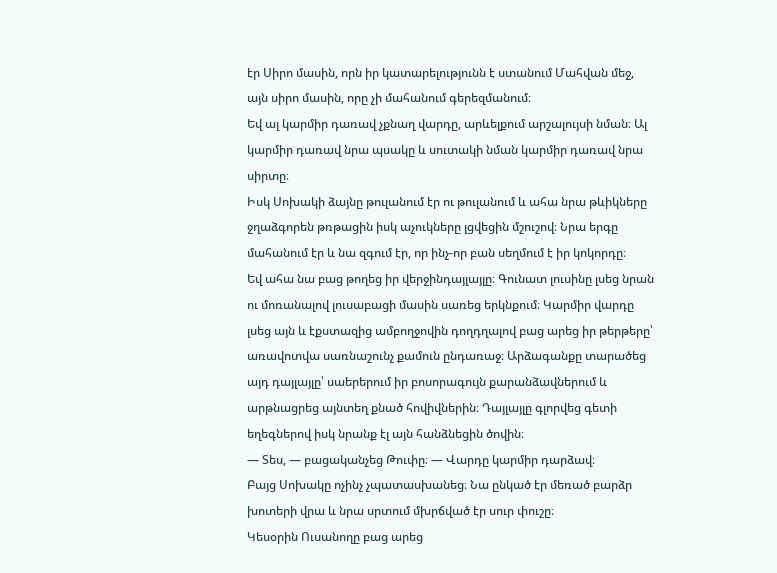էր Սիրո մասին, որն իր կատարելությունն է ստանում Մահվան մեջ, այն սիրո մասին, որը չի մահանում գերեզմանում։
Եվ ալ կարմիր դառավ չքնաղ վարդը, արևելքում արշալույսի նման։ Ալ կարմիր դառավ նրա պսակը և սուտակի նման կարմիր դառավ նրա սիրտը։
Իսկ Սոխակի ձայնը թուլանում էր ու թուլանում և ահա նրա թևիկները ջղաձգորեն թռթացին իսկ աչուկները լցվեցին մշուշով։ Նրա երգը մահանում էր և նա զգում էր, որ ինչ-որ բան սեղմում է իր կոկորդը։
Եվ ահա նա բաց թողեց իր վերջինդայլայլը։ Գունատ լուսինը լսեց նրան ու մոռանալով լուսաբացի մասին սառեց երկնքում։ Կարմիր վարդը լսեց այն և էքստազից ամբողջովին դողդղալով բաց արեց իր թերթերը՝ առավոտվա սառնաշունչ քամուն ընդառաջ։ Արձագանքը տարածեց այդ դայլայլը՝ սաերերում իր բոսորագույն քարանձավներում և արթնացրեց այնտեղ քնած հովիվներին։ Դայլայլը գլորվեց գետի եղեգներով իսկ նրանք էլ այն հանձնեցին ծովին։
— Տես, — բացականչեց Թուփը։ — Վարդը կարմիր դարձավ։
Բայց Սոխակը ոչինչ չպատասխանեց։ Նա ընկած էր մեռած բարձր խոտերի վրա և նրա սրտում մխրճված էր սուր փուշը։
Կեսօրին Ուսանողը բաց արեց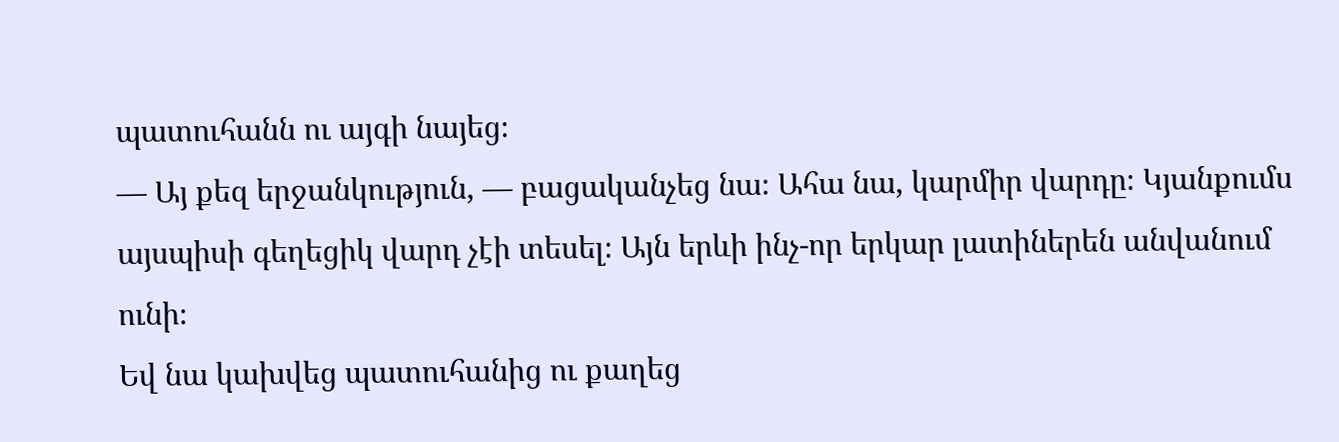պատուհանն ու այգի նայեց։
— Այ քեզ երջանկություն, — բացականչեց նա։ Ահա նա, կարմիր վարդը։ Կյանքումս այսպիսի գեղեցիկ վարդ չէի տեսել։ Այն երևի ինչ-որ երկար լատիներեն անվանում ունի։
Եվ նա կախվեց պատուհանից ու քաղեց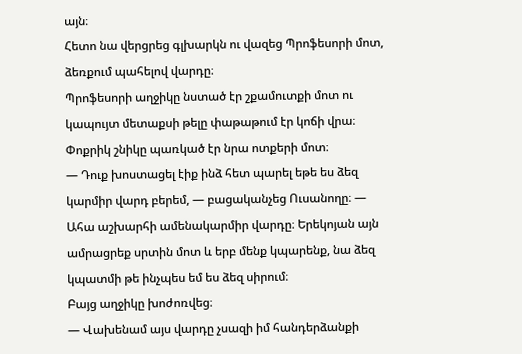այն։
Հետո նա վերցրեց գլխարկն ու վազեց Պրոֆեսորի մոտ, ձեռքում պահելով վարդը։
Պրոֆեսորի աղջիկը նստած էր շքամուտքի մոտ ու կապույտ մետաքսի թելը փաթաթում էր կոճի վրա։ Փոքրիկ շնիկը պառկած էր նրա ոտքերի մոտ։
— Դուք խոստացել էիք ինձ հետ պարել եթե ես ձեզ կարմիր վարդ բերեմ, — բացականչեց Ուսանողը։ — Ահա աշխարհի ամենակարմիր վարդը։ Երեկոյան այն ամրացրեք սրտին մոտ և երբ մենք կպարենք, նա ձեզ կպատմի թե ինչպես եմ ես ձեզ սիրում։
Բայց աղջիկը խոժոռվեց։
— Վախենամ այս վարդը չսազի իմ հանդերձանքի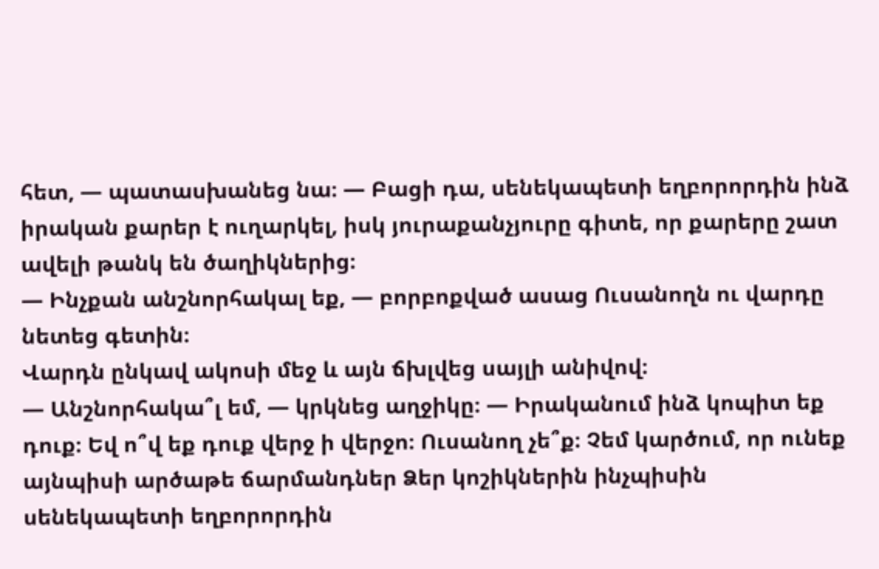հետ, — պատասխանեց նա։ — Բացի դա, սենեկապետի եղբորորդին ինձ իրական քարեր է ուղարկել, իսկ յուրաքանչյուրը գիտե, որ քարերը շատ ավելի թանկ են ծաղիկներից։
— Ինչքան անշնորհակալ եք, — բորբոքված ասաց Ուսանողն ու վարդը նետեց գետին։
Վարդն ընկավ ակոսի մեջ և այն ճխլվեց սայլի անիվով։
— Անշնորհակա՞լ եմ, — կրկնեց աղջիկը։ — Իրականում ինձ կոպիտ եք դուք։ Եվ ո՞վ եք դուք վերջ ի վերջո։ Ուսանող չե՞ք։ Չեմ կարծում, որ ունեք այնպիսի արծաթե ճարմանդներ Ձեր կոշիկներին ինչպիսին սենեկապետի եղբորորդին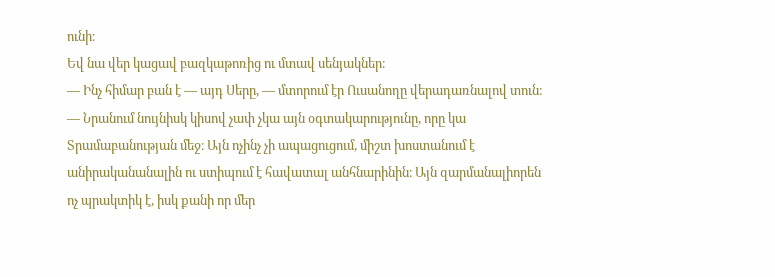ունի։
Եվ նա վեր կացավ բազկաթոռից ու մտավ սենյակներ։
— Ինչ հիմար բան է — այդ Սերը, — մտորում էր Ուսանողը վերադառնալով տուն։ — Նրանում նույնիսկ կիսով չափ չկա այն օգտակարությունը, որը կա Տրամաբանության մեջ։ Այն ոչինչ չի ապացուցում, միշտ խոստանում է անիրականանալին ու ստիպում է հավատալ անհնարինին։ Այն զարմանալիորեն ոչ պրակտիկ է, իսկ քանի որ մեր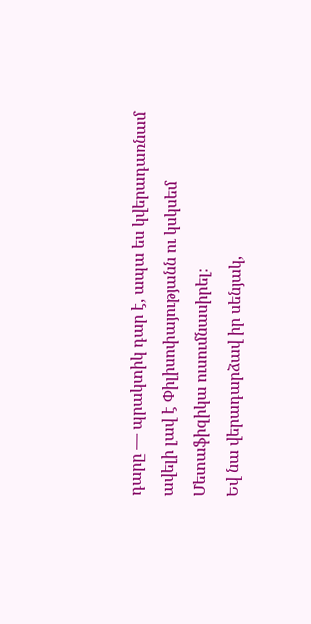դարը — պրակտիկ դար է, ապա ես կվերադառնամ ավելի լավ է Փիլիսոփայությանն ու կսկսեմ Մետաֆիզիկա ուսումնասիրել։
Եվ նա վերադարձավ իր սենյակ,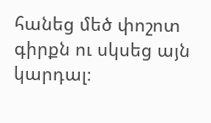հանեց մեծ փոշոտ գիրքն ու սկսեց այն կարդալ։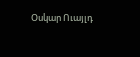Օսկար Ուայլդ